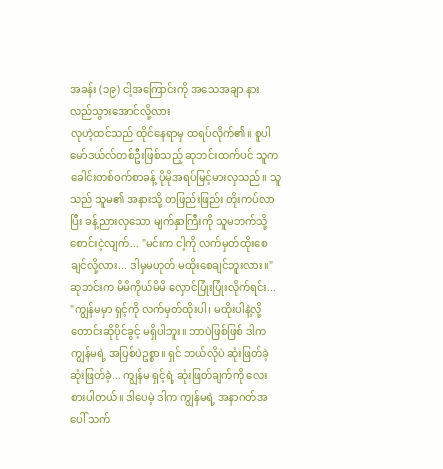အခန်း (၁၉) ငါ့အကြောင်းကို အသေအချာ နားလည်သွားအောင်လို့လား
လုဟဲ့ထင်သည် ထိုင်နေရာမှ ထရပ်လိုက်၏။ စူပါမော်ဒယ်လ်တစ်ဦးဖြစ်သည့် ဆုဘင်းထက်ပင် သူက ခေါင်းတစ်ဝက်စာခန့် ပိုမိုအရပ်မြင့်မားလှသည်။ သူသည် သူမ၏ အနားသို့ တဖြည်းဖြည်း တိုးကပ်လာပြီး ခန့်ညားလှသော မျက်နှာကြီးကို သူမဘက်သို့ စောင်းငဲ့လျက်... "မင်းက ငါ့ကို လက်မှတ်ထိုးစေချင်လို့လား... ဒါမှမဟုတ် မထိုးစေချင်ဘူးလား။"
ဆုဘင်းက မိမိကိုယ်မိမိ လှောင်ပြုံးပြုံးလိုက်ရင်း... "ကျွန်မမှာ ရှင့်ကို လက်မှတ်ထိုးပါ၊ မထိုးပါနဲ့လို့ တောင်းဆိုပိုင်ခွင့် မရှိပါဘူး။ ဘာပဲဖြစ်ဖြစ် ဒါက ကျွန်မရဲ့ အပြစ်ပဲဥစ္စာ။ ရှင် ဘယ်လိုပဲ ဆုံးဖြတ်ခဲ့ ဆုံးဖြတ်ခဲ့... ကျွန်မ ရှင့်ရဲ့ ဆုံးဖြတ်ချက်ကို လေးစားပါတယ်။ ဒါပေမဲ့ ဒါက ကျွန်မရဲ့ အနာဂတ်အပေါ် သက်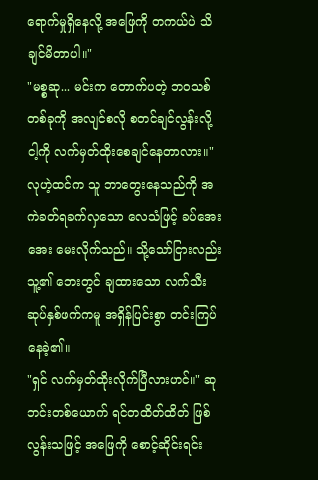ရောက်မှုရှိနေလို့ အဖြေကို တကယ်ပဲ သိချင်မိတာပါ။"
"မစ္စဆု... မင်းက တောက်ပတဲ့ ဘဝသစ်တစ်ခုကို အလျင်စလို စတင်ချင်လွန်းလို့ ငါ့ကို လက်မှတ်ထိုးစေချင်နေတာလား။" လုဟဲ့ထင်က သူ ဘာတွေးနေသည်ကို အကဲခတ်ရခက်လှသော လေသံဖြင့် ခပ်အေးအေး မေးလိုက်သည်။ သို့သော်ငြားလည်း သူ့၏ ဘေးတွင် ချထားသော လက်သီးဆုပ်နှစ်ဖက်ကမူ အရှိန်ပြင်းစွာ တင်းကြပ်နေခဲ့၏။
"ရှင် လက်မှတ်ထိုးလိုက်ပြီလားဟင်။" ဆုဘင်းတစ်ယောက် ရင်တထိတ်ထိတ် ဖြစ်လွန်းသဖြင့် အဖြေကို စောင့်ဆိုင်းရင်း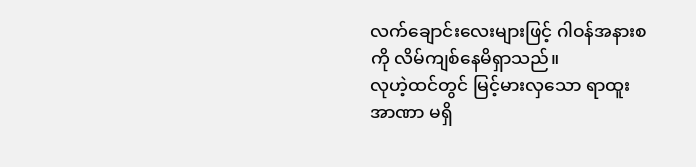လက်ချောင်းလေးများဖြင့် ဂါဝန်အနားစကို လိမ်ကျစ်နေမိရှာသည်။
လုဟဲ့ထင်တွင် မြင့်မားလှသော ရာထူးအာဏာ မရှိ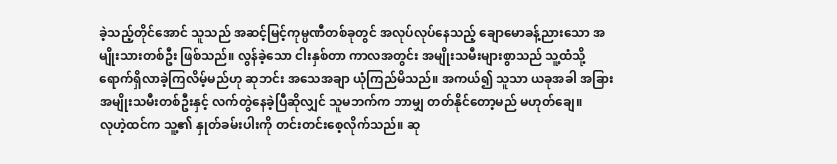ခဲ့သည့်တိုင်အောင် သူသည် အဆင့်မြင့်ကုမ္ပဏီတစ်ခုတွင် အလုပ်လုပ်နေသည့် ချောမောခန့်ညားသော အမျိုးသားတစ်ဦး ဖြစ်သည်။ လွန်ခဲ့သော ငါးနှစ်တာ ကာလအတွင်း အမျိုးသမီးများစွာသည် သူ့ထံသို့ ရောက်ရှိလာခဲ့ကြလိမ့်မည်ဟု ဆုဘင်း အသေအချာ ယုံကြည်မိသည်။ အကယ်၍ သူသာ ယခုအခါ အခြားအမျိုးသမီးတစ်ဦးနှင့် လက်တွဲနေခဲ့ပြီဆိုလျှင် သူမဘက်က ဘာမျှ တတ်နိုင်တော့မည် မဟုတ်ချေ။
လုဟဲ့ထင်က သူ့၏ နှုတ်ခမ်းပါးကို တင်းတင်းစေ့လိုက်သည်။ ဆု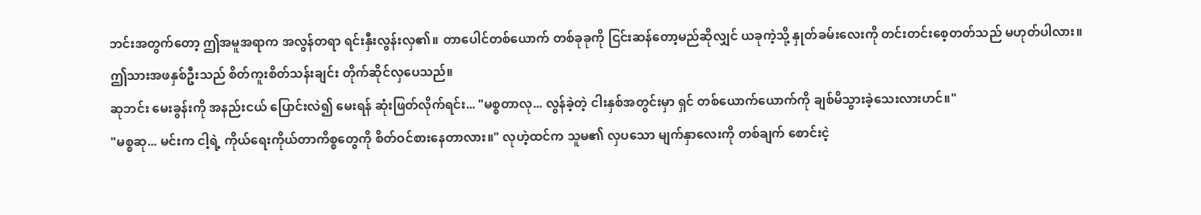ဘင်းအတွက်တော့ ဤအမူအရာက အလွန်တရာ ရင်းနှီးလွန်းလှ၏။ တာပေါင်တစ်ယောက် တစ်ခုခုကို ငြင်းဆန်တော့မည်ဆိုလျှင် ယခုကဲ့သို့ နှုတ်ခမ်းလေးကို တင်းတင်းစေ့တတ်သည် မဟုတ်ပါလား။
ဤသားအဖနှစ်ဦးသည် စိတ်ကူးစိတ်သန်းချင်း တိုက်ဆိုင်လှပေသည်။
ဆုဘင်း မေးခွန်းကို အနည်းငယ် ပြောင်းလဲ၍ မေးရန် ဆုံးဖြတ်လိုက်ရင်း... "မစ္စတာလု... လွန်ခဲ့တဲ့ ငါးနှစ်အတွင်းမှာ ရှင် တစ်ယောက်ယောက်ကို ချစ်မိသွားခဲ့သေးလားဟင်။"
"မစ္စဆု... မင်းက ငါ့ရဲ့ ကိုယ်ရေးကိုယ်တာကိစ္စတွေကို စိတ်ဝင်စားနေတာလား။" လုဟဲ့ထင်က သူမ၏ လှပသော မျက်နှာလေးကို တစ်ချက် စောင်းငဲ့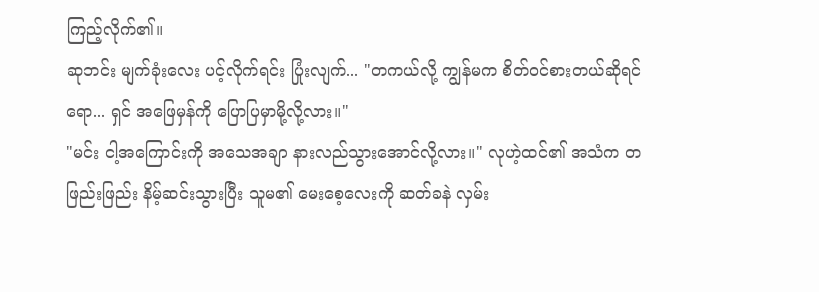ကြည့်လိုက်၏။
ဆုဘင်း မျက်ခုံးလေး ပင့်လိုက်ရင်း ပြုံးလျက်... "တကယ်လို့ ကျွန်မက စိတ်ဝင်စားတယ်ဆိုရင်ရော... ရှင် အဖြေမှန်ကို ပြောပြမှာမို့လို့လား။"
"မင်း ငါ့အကြောင်းကို အသေအချာ နားလည်သွားအောင်လို့လား။" လုဟဲ့ထင်၏ အသံက တဖြည်းဖြည်း နိမ့်ဆင်းသွားပြီး သူမ၏ မေးစေ့လေးကို ဆတ်ခနဲ လှမ်း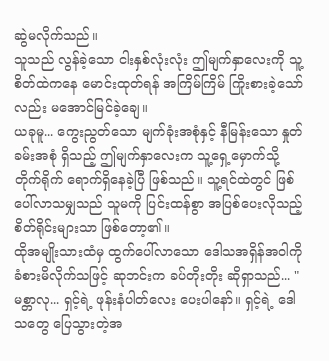ဆွဲမလိုက်သည်။
သူသည် လွန်ခဲ့သော ငါးနှစ်လုံးလုံး ဤမျက်နှာလေးကို သူ့စိတ်ထဲကနေ မောင်းထုတ်ရန် အကြိမ်ကြိမ် ကြိုးစားခဲ့သော်လည်း မအောင်မြင်ခဲ့ချေ။
ယခုမူ... ကွေးညွတ်သော မျက်ခုံးအစုံနှင့် နီမြန်းသော နှုတ်ခမ်းအစုံ ရှိသည့် ဤမျက်နှာလေးက သူ့ရှေ့မှောက်သို့ တိုက်ရိုက် ရောက်ရှိနေခဲ့ပြီ ဖြစ်သည်။ သူ့ရင်ထဲတွင် ဖြစ်ပေါ်လာသမျှသည် သူမကို ပြင်းထန်စွာ အပြစ်ပေးလိုသည့် စိတ်ရိုင်းများသာ ဖြစ်တော့၏။
ထိုအမျိုးသားထံမှ ထွက်ပေါ်လာသော ဒေါသအရှိန်အဝါကို ခံစားမိလိုက်သဖြင့် ဆုဘင်းက ခပ်တိုးတိုး ဆိုရှာသည်... "မစ္တာလု... ရှင့်ရဲ့ ဖုန်းနံပါတ်လေး ပေးပါနော်။ ရှင့်ရဲ့ ဒေါသတွေ ပြေသွားတဲ့အ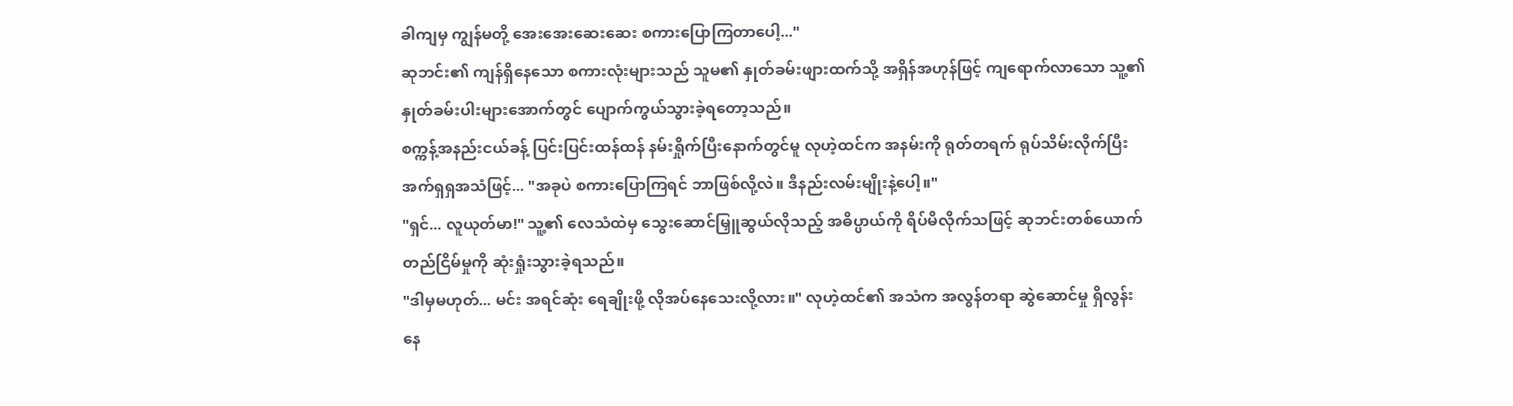ခါကျမှ ကျွန်မတို့ အေးအေးဆေးဆေး စကားပြောကြတာပေါ့..."
ဆုဘင်း၏ ကျန်ရှိနေသော စကားလုံးများသည် သူမ၏ နှုတ်ခမ်းဖျားထက်သို့ အရှိန်အဟုန်ဖြင့် ကျရောက်လာသော သူ့၏ နှုတ်ခမ်းပါးများအောက်တွင် ပျောက်ကွယ်သွားခဲ့ရတော့သည်။
စက္ကန့်အနည်းငယ်ခန့် ပြင်းပြင်းထန်ထန် နမ်းရှိုက်ပြီးနောက်တွင်မူ လုဟဲ့ထင်က အနမ်းကို ရုတ်တရက် ရုပ်သိမ်းလိုက်ပြီး အက်ရှရှအသံဖြင့်... "အခုပဲ စကားပြောကြရင် ဘာဖြစ်လို့လဲ။ ဒီနည်းလမ်းမျိုးနဲ့ပေါ့။"
"ရှင်... လူယုတ်မာ!" သူ့၏ လေသံထဲမှ သွေးဆောင်မြှူဆွယ်လိုသည့် အဓိပ္ပာယ်ကို ရိပ်မိလိုက်သဖြင့် ဆုဘင်းတစ်ယောက် တည်ငြိမ်မှုကို ဆုံးရှုံးသွားခဲ့ရသည်။
"ဒါမှမဟုတ်... မင်း အရင်ဆုံး ရေချိုးဖို့ လိုအပ်နေသေးလို့လား။" လုဟဲ့ထင်၏ အသံက အလွန်တရာ ဆွဲဆောင်မှု ရှိလွန်းနေ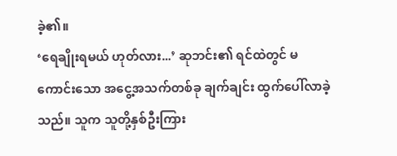ခဲ့၏။
‘ရေချိုးရမယ် ဟုတ်လား...’ ဆုဘင်း၏ ရင်ထဲတွင် မကောင်းသော အငွေ့အသက်တစ်ခု ချက်ချင်း ထွက်ပေါ်လာခဲ့သည်။ သူက သူတို့နှစ်ဦးကြား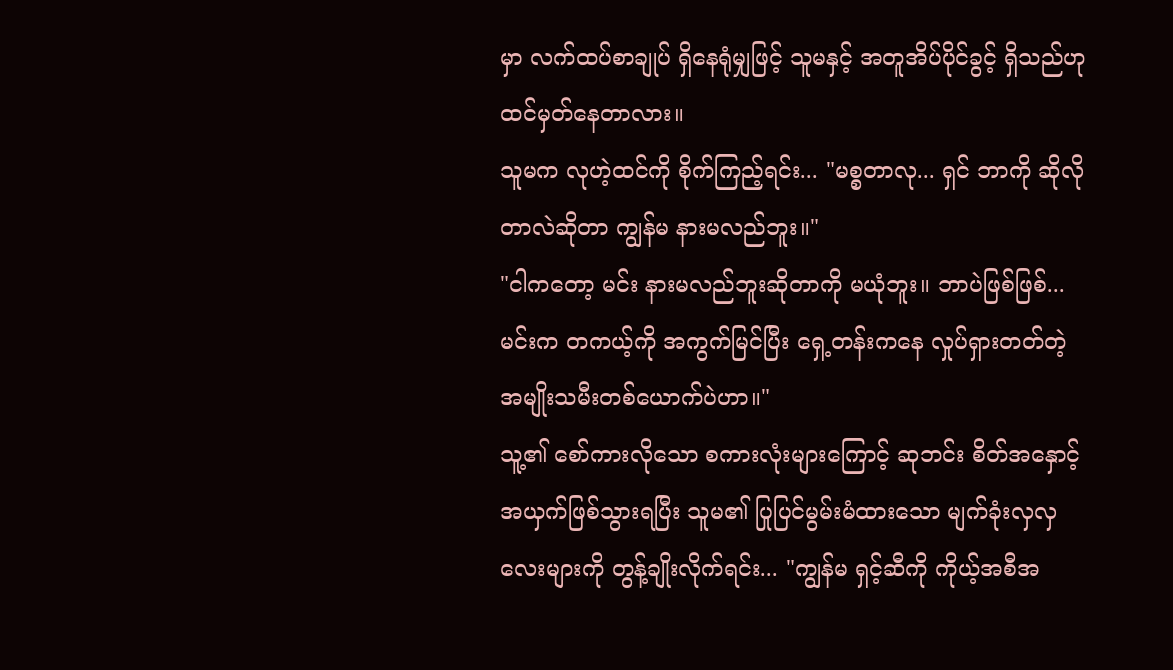မှာ လက်ထပ်စာချုပ် ရှိနေရုံမျှဖြင့် သူမနှင့် အတူအိပ်ပိုင်ခွင့် ရှိသည်ဟု ထင်မှတ်နေတာလား။
သူမက လုဟဲ့ထင်ကို စိုက်ကြည့်ရင်း... "မစ္စတာလု... ရှင် ဘာကို ဆိုလိုတာလဲဆိုတာ ကျွန်မ နားမလည်ဘူး။"
"ငါကတော့ မင်း နားမလည်ဘူးဆိုတာကို မယုံဘူး။ ဘာပဲဖြစ်ဖြစ်... မင်းက တကယ့်ကို အကွက်မြင်ပြီး ရှေ့တန်းကနေ လှုပ်ရှားတတ်တဲ့ အမျိုးသမီးတစ်ယောက်ပဲဟာ။"
သူ့၏ စော်ကားလိုသော စကားလုံးများကြောင့် ဆုဘင်း စိတ်အနှောင့်အယှက်ဖြစ်သွားရပြီး သူမ၏ ပြုပြင်မွမ်းမံထားသော မျက်ခုံးလှလှလေးများကို တွန့်ချိုးလိုက်ရင်း... "ကျွန်မ ရှင့်ဆီကို ကိုယ့်အစီအ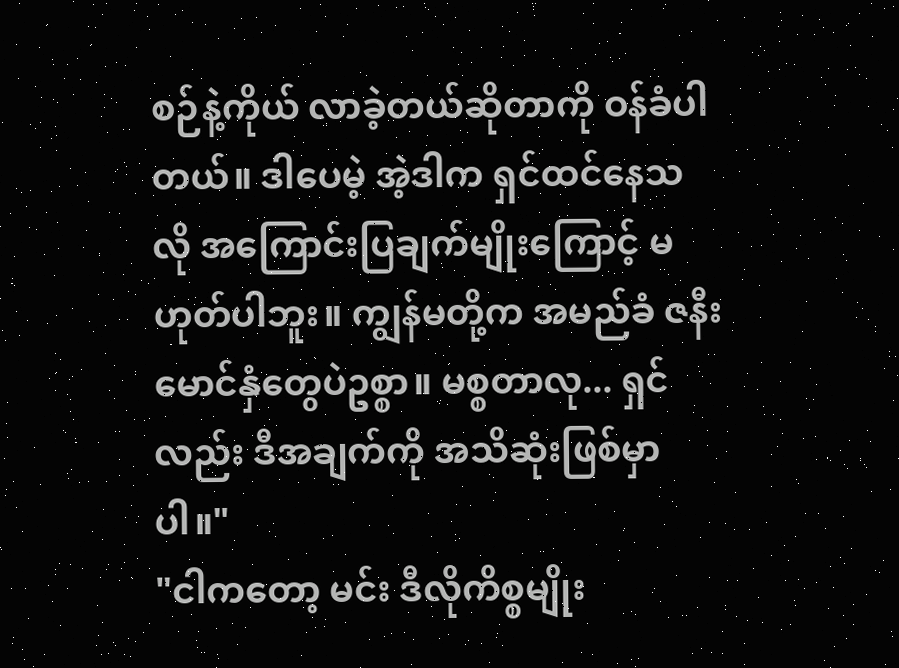စဉ်နဲ့ကိုယ် လာခဲ့တယ်ဆိုတာကို ဝန်ခံပါတယ်။ ဒါပေမဲ့ အဲ့ဒါက ရှင်ထင်နေသလို အကြောင်းပြချက်မျိုးကြောင့် မဟုတ်ပါဘူး။ ကျွန်မတို့က အမည်ခံ ဇနီးမောင်နှံတွေပဲဥစ္စာ။ မစ္စတာလု... ရှင်လည်း ဒီအချက်ကို အသိဆုံးဖြစ်မှာပါ။"
"ငါကတော့ မင်း ဒီလိုကိစ္စမျိုး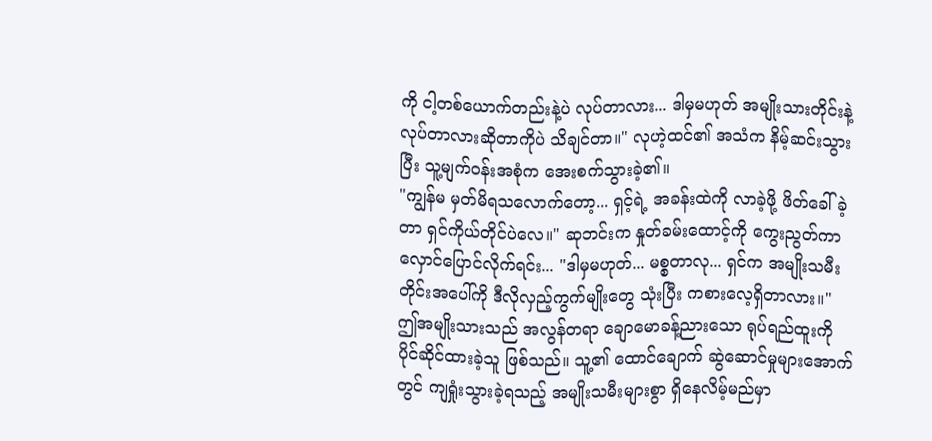ကို ငါ့တစ်ယောက်တည်းနဲ့ပဲ လုပ်တာလား... ဒါမှမဟုတ် အမျိုးသားတိုင်းနဲ့ လုပ်တာလားဆိုတာကိုပဲ သိချင်တာ။" လုဟဲ့ထင်၏ အသံက နိမ့်ဆင်းသွားပြီး သူ့မျက်ဝန်းအစုံက အေးစက်သွားခဲ့၏။
"ကျွန်မ မှတ်မိရသလောက်တော့... ရှင့်ရဲ့ အခန်းထဲကို လာခဲ့ဖို့ ဖိတ်ခေါ်ခဲ့တာ ရှင်ကိုယ်တိုင်ပဲလေ။" ဆုဘင်းက နှုတ်ခမ်းထောင့်ကို ကွေးညွတ်ကာ လှောင်ပြောင်လိုက်ရင်း... "ဒါမှမဟုတ်... မစ္စတာလု... ရှင်က အမျိုးသမီးတိုင်းအပေါ်ကို ဒီလိုလှည့်ကွက်မျိုးတွေ သုံးပြီး ကစားလေ့ရှိတာလား။"
ဤအမျိုးသားသည် အလွန်တရာ ချောမောခန့်ညားသော ရုပ်ရည်ထူးကို ပိုင်ဆိုင်ထားခဲ့သူ ဖြစ်သည်။ သူ့၏ ထောင်ချောက် ဆွဲဆောင်မှုများအောက်တွင် ကျရှုံးသွားခဲ့ရသည့် အမျိုးသမီးများစွာ ရှိနေလိမ့်မည်မှာ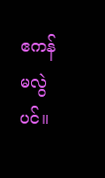ဧကန်မလွဲပင်။